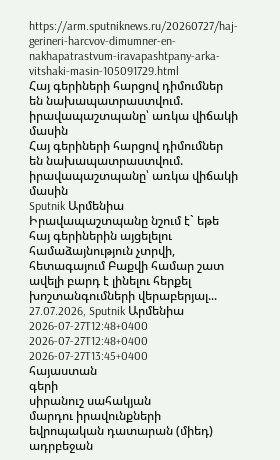https://arm.sputniknews.ru/20260727/haj-gerineri-harcvov-dimumner-en-nakhapatrastvum-iravapashtpany-arka-vitshaki-masin-105091729.html
Հայ գերիների հարցով դիմումներ են նախապատրաստվում. իրավապաշտպանը՝ առկա վիճակի մասին
Հայ գերիների հարցով դիմումներ են նախապատրաստվում. իրավապաշտպանը՝ առկա վիճակի մասին
Sputnik Արմենիա
Իրավապաշտպանը նշում է` եթե հայ գերիներին այցելելու համաձայնություն չտրվի, հետագայում Բաքվի համար շատ ավելի բարդ է լինելու հերքել խոշտանգումների վերաբերյալ... 27.07.2026, Sputnik Արմենիա
2026-07-27T12:48+0400
2026-07-27T12:48+0400
2026-07-27T13:45+0400
հայաստան
գերի
սիրանուշ սահակյան
մարդու իրավունքների եվրոպական դատարան (միեդ)
ադրբեջան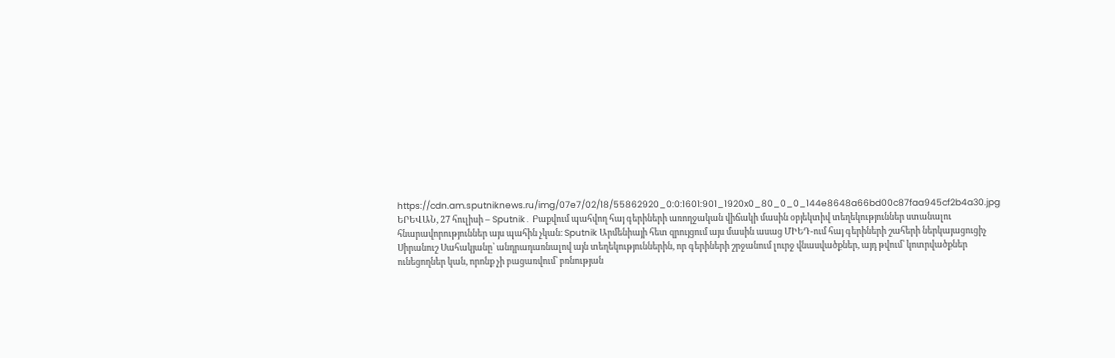https://cdn.am.sputniknews.ru/img/07e7/02/18/55862920_0:0:1601:901_1920x0_80_0_0_144e8648a66bd00c87faa945cf2b4a30.jpg
ԵՐԵՎԱՆ, 27 հուլիսի – Sputnik․ Բաքվում պահվող հայ գերիների առողջական վիճակի մասին օբյեկտիվ տեղեկություններ ստանալու հնարավորություններ այս պահին չկան։ Sputnik Արմենիայի հետ զրույցում այս մասին ասաց ՄԻԵԴ-ում հայ գերիների շահերի ներկայացուցիչ Սիրանուշ Սահակյանը՝ անդրադառնալով այն տեղեկություններին, որ գերիների շրջանում լուրջ վնասվածքներ, այդ թվում՝ կոտրվածքներ ունեցողներ կան, որոնք չի բացառվում՝ բռնության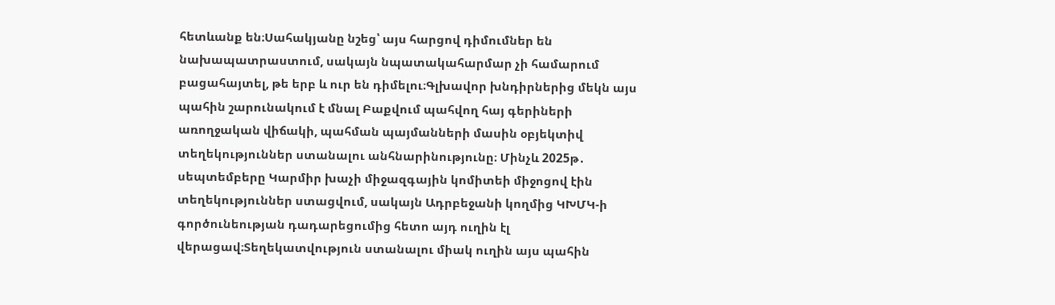հետևանք են։Սահակյանը նշեց՝ այս հարցով դիմումներ են նախապատրաստում, սակայն նպատակահարմար չի համարում բացահայտել, թե երբ և ուր են դիմելու։Գլխավոր խնդիրներից մեկն այս պահին շարունակում է մնալ Բաքվում պահվող հայ գերիների առողջական վիճակի, պահման պայմանների մասին օբյեկտիվ տեղեկություններ ստանալու անհնարինությունը։ Մինչև 2025թ․ սեպտեմբերը Կարմիր խաչի միջազգային կոմիտեի միջոցով էին տեղեկություններ ստացվում, սակայն Ադրբեջանի կողմից ԿԽՄԿ-ի գործունեության դադարեցումից հետո այդ ուղին էլ վերացավ։Տեղեկատվություն ստանալու միակ ուղին այս պահին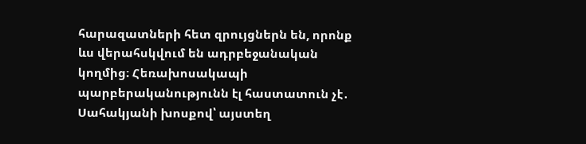հարազատների հետ զրույցներն են, որոնք ևս վերահսկվում են ադրբեջանական կողմից։ Հեռախոսակապի պարբերականությունն էլ հաստատուն չէ․ Սահակյանի խոսքով՝ այստեղ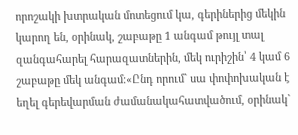որոշակի խտրական մոտեցում կա, գերիներից մեկին կարող են, օրինակ, շաբաթը 1 անգամ թույլ տալ զանգահարել հարազատներին, մեկ ուրիշին՝ 4 կամ 6 շաբաթը մեկ անգամ։«Ընդ որում` սա փոփոխական է եղել գերեվարման ժամանակահատվածում, օրինակ`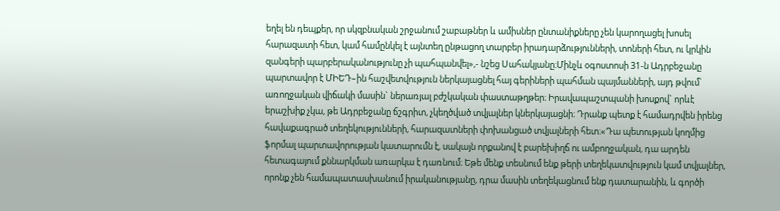եղել են դեպքեր, որ սկզբնական շրջանում շաբաթներ և ամիսներ ընտանիքները չեն կարողացել խոսել հարազատի հետ, կամ համընկել է այնտեղ ընթացող տարբեր իրադարձությունների, տոների հետ, ու կրկին զանգերի պարբերականությունը չի պահպանվել»,- նշեց Սահակյանը։Մինչև օգոստոսի 31-ն Ադրբեջանը պարտավոր է ՄԻԵԴ–ին հաշվետվություն ներկայացնել հայ գերիների պահման պայմանների, այդ թվում՝ առողջական վիճակի մասին` ներառյալ բժշկական փաստաթղթեր։ Իրավապաշտպանի խոսքով` որևէ երաշխիք չկա, թե Ադրբեջանը ճշգրիտ, չկեղծված տվյալներ կներկայացնի։ Դրանք պետք է համադրվեն իրենց հավաքագրած տեղեկությունների, հարազատների փոխանցած տվյալների հետ։«Դա պետության կողմից ֆորմալ պարտավորության կատարումն է, սակայն որքանով է բարեխիղճ ու ամբողջական, դա արդեն հետագայում քննարկման առարկա է դառնում։ Եթե մենք տեսնում ենք թերի տեղեկատվություն կամ տվյալներ, որոնք չեն համապատասխանում իրականությանը, դրա մասին տեղեկացնում ենք դատարանին, և գործի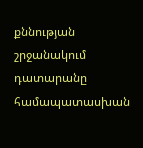քննության շրջանակում դատարանը համապատասխան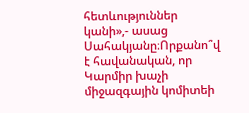հետևություններ կանի»,- ասաց Սահակյանը։Որքանո՞վ է հավանական, որ Կարմիր խաչի միջազգային կոմիտեի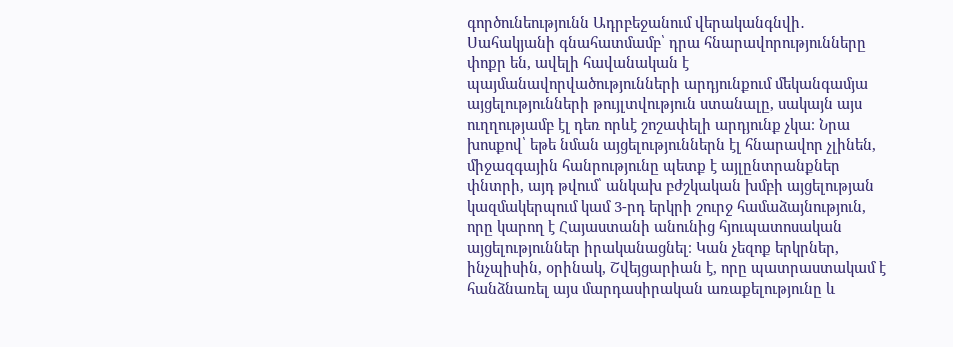գործունեությունն Ադրբեջանում վերականգնվի․ Սահակյանի գնահատմամբ՝ դրա հնարավորությունները փոքր են, ավելի հավանական է պայմանավորվածությունների արդյունքում մեկանգամյա այցելությունների թույլտվություն ստանալը, սակայն այս ուղղությամբ էլ դեռ որևէ շոշափելի արդյունք չկա։ Նրա խոսքով՝ եթե նման այցելություններն էլ հնարավոր չլինեն, միջազգային հանրությունը պետք է այլընտրանքներ փնտրի, այդ թվում՝ անկախ բժշկական խմբի այցելության կազմակերպում կամ 3-րդ երկրի շուրջ համաձայնություն, որը կարող է Հայաստանի անունից հյուպատոսական այցելություններ իրականացնել։ Կան չեզոք երկրներ, ինչպիսին, օրինակ, Շվեյցարիան է, որը պատրաստակամ է հանձնառել այս մարդասիրական առաքելությունը և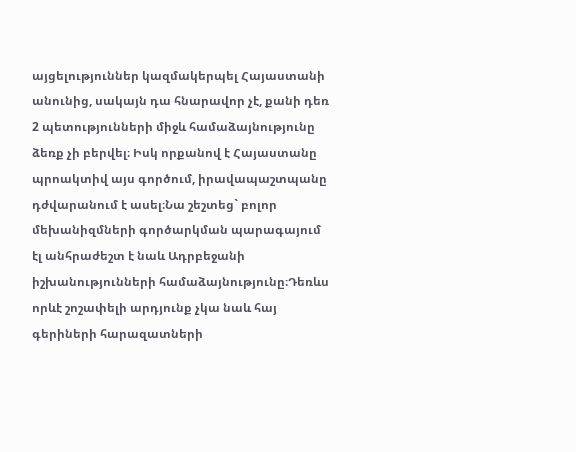այցելություններ կազմակերպել Հայաստանի անունից, սակայն դա հնարավոր չէ, քանի դեռ 2 պետությունների միջև համաձայնությունը ձեռք չի բերվել։ Իսկ որքանով է Հայաստանը պրոակտիվ այս գործում, իրավապաշտպանը դժվարանում է ասել։Նա շեշտեց` բոլոր մեխանիզմների գործարկման պարագայում էլ անհրաժեշտ է նաև Ադրբեջանի իշխանությունների համաձայնությունը։Դեռևս որևէ շոշափելի արդյունք չկա նաև հայ գերիների հարազատների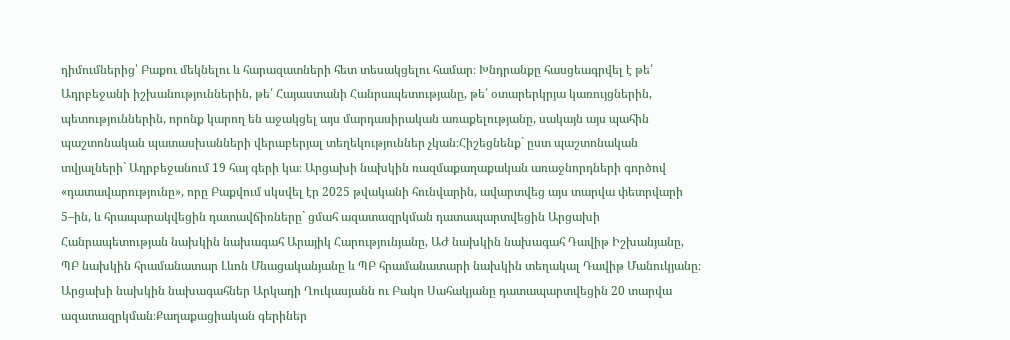դիմումներից՝ Բաքու մեկնելու և հարազատների հետ տեսակցելու համար։ Խնդրանքը հասցեագրվել է թե՛ Ադրբեջանի իշխանություններին, թե՛ Հայաստանի Հանրապետությանը, թե՛ օտարերկրյա կառույցներին, պետություններին, որոնք կարող են աջակցել այս մարդասիրական առաքելությանը, սակայն այս պահին պաշտոնական պատասխանների վերաբերյալ տեղեկություններ չկան։Հիշեցնենք` ըստ պաշտոնական տվյալների` Ադրբեջանում 19 հայ գերի կա։ Արցախի նախկին ռազմաքաղաքական առաջնորդների գործով «դատավարությունը», որը Բաքվում սկսվել էր 2025 թվականի հունվարին, ավարտվեց այս տարվա փետրվարի 5–ին, և հրապարակվեցին դատավճիռները` ցմահ ազատազրկման դատապարտվեցին Արցախի Հանրապետության նախկին նախագահ Արայիկ Հարությունյանը, ԱԺ նախկին նախագահ Դավիթ Իշխանյանը, ՊԲ նախկին հրամանատար Լևոն Մնացականյանը և ՊԲ հրամանատարի նախկին տեղակալ Դավիթ Մանուկյանը։ Արցախի նախկին նախագահներ Արկադի Ղուկասյանն ու Բակո Սահակյանը դատապարտվեցին 20 տարվա ազատազրկման։Քաղաքացիական գերիներ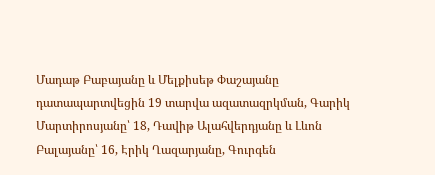Մադաթ Բաբայանը և Մելքիսեթ Փաշայանը դատապարտվեցին 19 տարվա ազատազրկման, Գարիկ Մարտիրոսյանը՝ 18, Դավիթ Ալահվերդյանը և Լևոն Բալայանը՝ 16, Էրիկ Ղազարյանը, Գուրգեն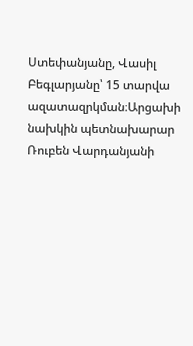Ստեփանյանը, Վասիլ Բեգլարյանը՝ 15 տարվա ազատազրկման։Արցախի նախկին պետնախարար Ռուբեն Վարդանյանի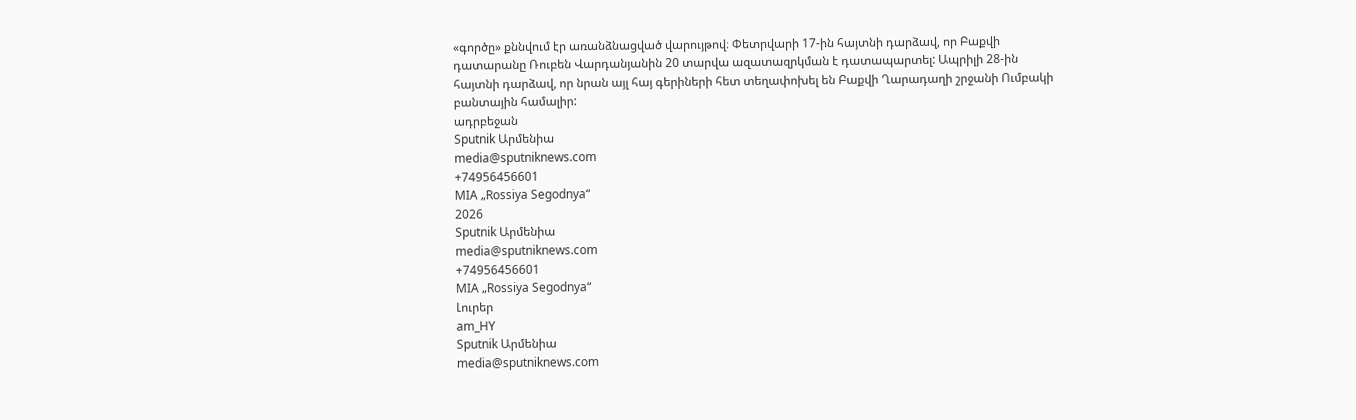«գործը» քննվում էր առանձնացված վարույթով։ Փետրվարի 17-ին հայտնի դարձավ, որ Բաքվի դատարանը Ռուբեն Վարդանյանին 20 տարվա ազատազրկման է դատապարտել: Ապրիլի 28-ին հայտնի դարձավ, որ նրան այլ հայ գերիների հետ տեղափոխել են Բաքվի Ղարադաղի շրջանի Ումբակի բանտային համալիր:
ադրբեջան
Sputnik Արմենիա
media@sputniknews.com
+74956456601
MIA „Rossiya Segodnya“
2026
Sputnik Արմենիա
media@sputniknews.com
+74956456601
MIA „Rossiya Segodnya“
Լուրեր
am_HY
Sputnik Արմենիա
media@sputniknews.com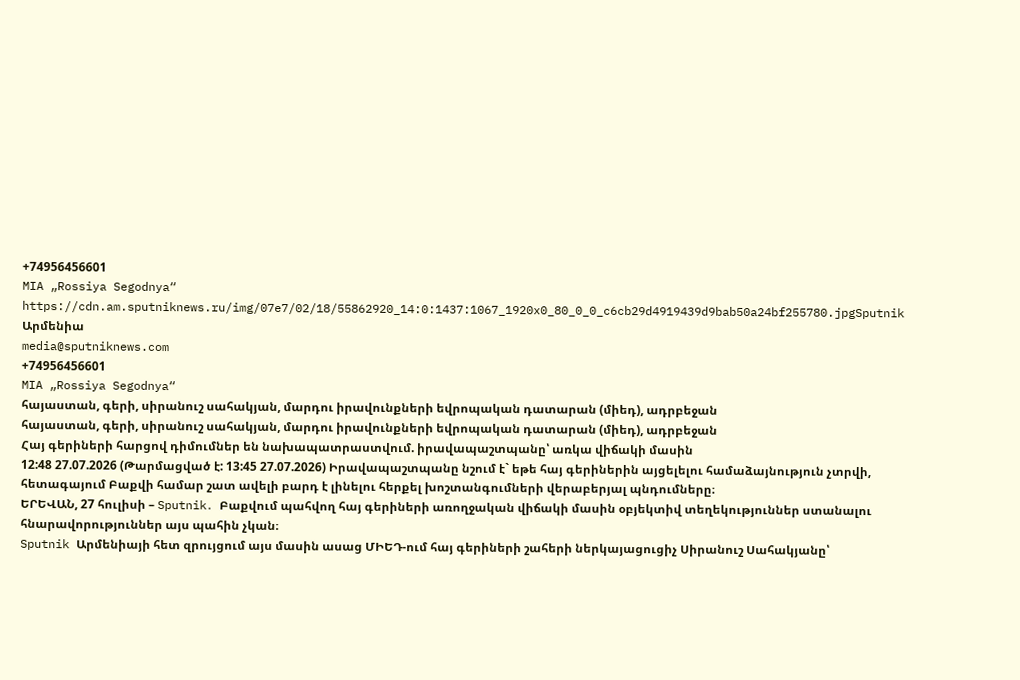+74956456601
MIA „Rossiya Segodnya“
https://cdn.am.sputniknews.ru/img/07e7/02/18/55862920_14:0:1437:1067_1920x0_80_0_0_c6cb29d4919439d9bab50a24bf255780.jpgSputnik Արմենիա
media@sputniknews.com
+74956456601
MIA „Rossiya Segodnya“
հայաստան, գերի, սիրանուշ սահակյան, մարդու իրավունքների եվրոպական դատարան (միեդ), ադրբեջան
հայաստան, գերի, սիրանուշ սահակյան, մարդու իրավունքների եվրոպական դատարան (միեդ), ադրբեջան
Հայ գերիների հարցով դիմումներ են նախապատրաստվում. իրավապաշտպանը՝ առկա վիճակի մասին
12:48 27.07.2026 (Թարմացված է: 13:45 27.07.2026) Իրավապաշտպանը նշում է` եթե հայ գերիներին այցելելու համաձայնություն չտրվի, հետագայում Բաքվի համար շատ ավելի բարդ է լինելու հերքել խոշտանգումների վերաբերյալ պնդումները։
ԵՐԵՎԱՆ, 27 հուլիսի – Sputnik․ Բաքվում պահվող հայ գերիների առողջական վիճակի մասին օբյեկտիվ տեղեկություններ ստանալու հնարավորություններ այս պահին չկան։
Sputnik Արմենիայի հետ զրույցում այս մասին ասաց ՄԻԵԴ-ում հայ գերիների շահերի ներկայացուցիչ Սիրանուշ Սահակյանը՝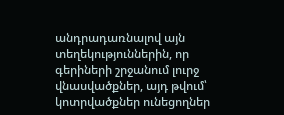անդրադառնալով այն տեղեկություններին, որ գերիների շրջանում լուրջ վնասվածքներ, այդ թվում՝ կոտրվածքներ ունեցողներ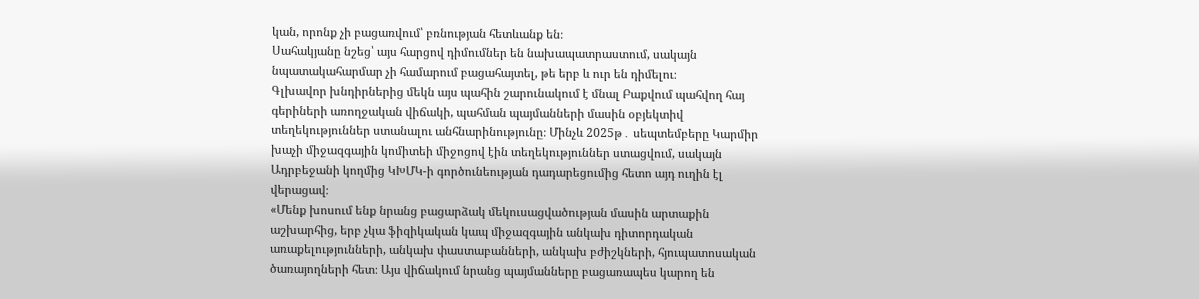կան, որոնք չի բացառվում՝ բռնության հետևանք են։
Սահակյանը նշեց՝ այս հարցով դիմումներ են նախապատրաստում, սակայն նպատակահարմար չի համարում բացահայտել, թե երբ և ուր են դիմելու։
Գլխավոր խնդիրներից մեկն այս պահին շարունակում է մնալ Բաքվում պահվող հայ գերիների առողջական վիճակի, պահման պայմանների մասին օբյեկտիվ տեղեկություններ ստանալու անհնարինությունը։ Մինչև 2025թ․ սեպտեմբերը Կարմիր խաչի միջազգային կոմիտեի միջոցով էին տեղեկություններ ստացվում, սակայն Ադրբեջանի կողմից ԿԽՄԿ-ի գործունեության դադարեցումից հետո այդ ուղին էլ վերացավ։
«Մենք խոսում ենք նրանց բացարձակ մեկուսացվածության մասին արտաքին աշխարհից, երբ չկա ֆիզիկական կապ միջազգային անկախ դիտորդական առաքելությունների, անկախ փաստաբանների, անկախ բժիշկների, հյուպատոսական ծառայողների հետ։ Այս վիճակում նրանց պայմանները բացառապես կարող են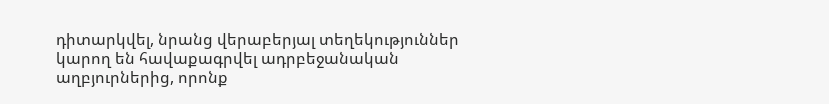դիտարկվել, նրանց վերաբերյալ տեղեկություններ կարող են հավաքագրվել ադրբեջանական աղբյուրներից, որոնք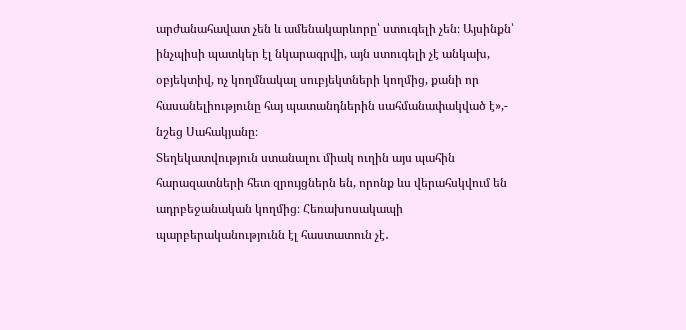արժանահավատ չեն և ամենակարևորը՝ ստուգելի չեն։ Այսինքն՝ ինչպիսի պատկեր էլ նկարագրվի, այն ստուգելի չէ անկախ, օբյեկտիվ, ոչ կողմնակալ սուբյեկտների կողմից, քանի որ հասանելիությունը հայ պատանդներին սահմանափակված է»,- նշեց Սահակյանը։
Տեղեկատվություն ստանալու միակ ուղին այս պահին հարազատների հետ զրույցներն են, որոնք ևս վերահսկվում են ադրբեջանական կողմից։ Հեռախոսակապի պարբերականությունն էլ հաստատուն չէ․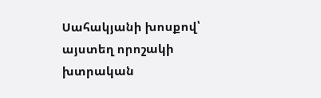Սահակյանի խոսքով՝ այստեղ որոշակի խտրական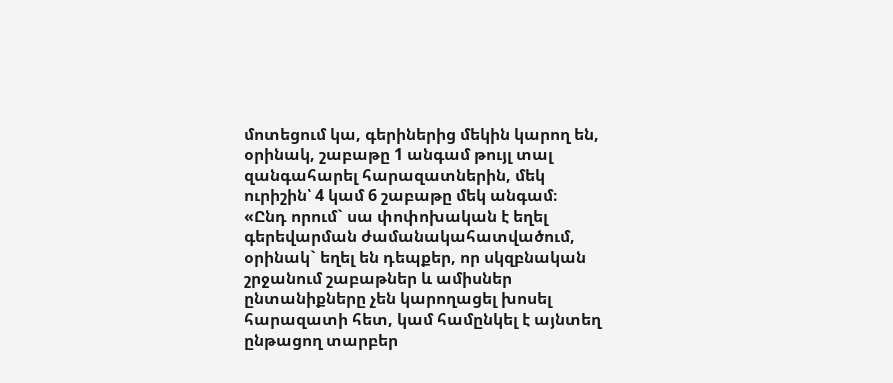մոտեցում կա, գերիներից մեկին կարող են, օրինակ, շաբաթը 1 անգամ թույլ տալ զանգահարել հարազատներին, մեկ ուրիշին՝ 4 կամ 6 շաբաթը մեկ անգամ։
«Ընդ որում` սա փոփոխական է եղել գերեվարման ժամանակահատվածում, օրինակ` եղել են դեպքեր, որ սկզբնական շրջանում շաբաթներ և ամիսներ ընտանիքները չեն կարողացել խոսել հարազատի հետ, կամ համընկել է այնտեղ ընթացող տարբեր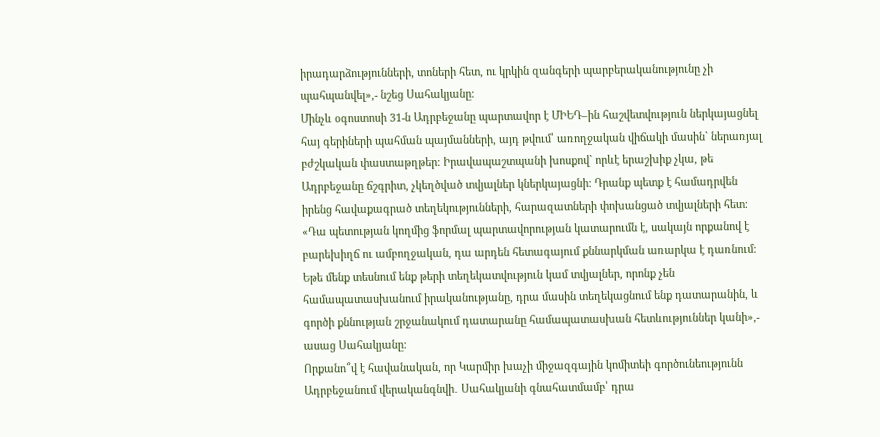իրադարձությունների, տոների հետ, ու կրկին զանգերի պարբերականությունը չի պահպանվել»,- նշեց Սահակյանը։
Մինչև օգոստոսի 31-ն Ադրբեջանը պարտավոր է ՄԻԵԴ–ին հաշվետվություն ներկայացնել հայ գերիների պահման պայմանների, այդ թվում՝ առողջական վիճակի մասին` ներառյալ բժշկական փաստաթղթեր։ Իրավապաշտպանի խոսքով` որևէ երաշխիք չկա, թե Ադրբեջանը ճշգրիտ, չկեղծված տվյալներ կներկայացնի։ Դրանք պետք է համադրվեն իրենց հավաքագրած տեղեկությունների, հարազատների փոխանցած տվյալների հետ։
«Դա պետության կողմից ֆորմալ պարտավորության կատարումն է, սակայն որքանով է բարեխիղճ ու ամբողջական, դա արդեն հետագայում քննարկման առարկա է դառնում։ Եթե մենք տեսնում ենք թերի տեղեկատվություն կամ տվյալներ, որոնք չեն համապատասխանում իրականությանը, դրա մասին տեղեկացնում ենք դատարանին, և գործի քննության շրջանակում դատարանը համապատասխան հետևություններ կանի»,- ասաց Սահակյանը։
Որքանո՞վ է հավանական, որ Կարմիր խաչի միջազգային կոմիտեի գործունեությունն Ադրբեջանում վերականգնվի․ Սահակյանի գնահատմամբ՝ դրա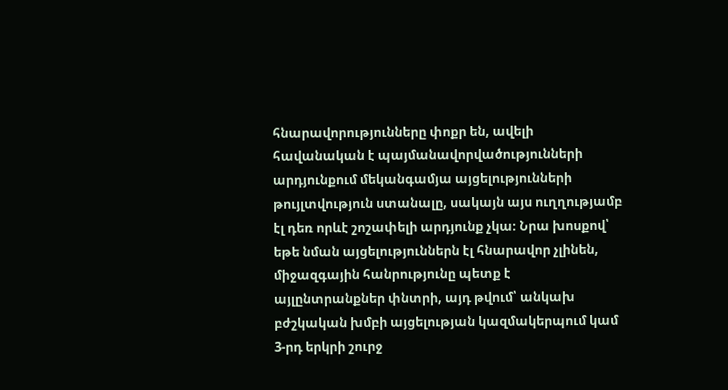հնարավորությունները փոքր են, ավելի հավանական է պայմանավորվածությունների արդյունքում մեկանգամյա այցելությունների թույլտվություն ստանալը, սակայն այս ուղղությամբ էլ դեռ որևէ շոշափելի արդյունք չկա։ Նրա խոսքով՝ եթե նման այցելություններն էլ հնարավոր չլինեն, միջազգային հանրությունը պետք է այլընտրանքներ փնտրի, այդ թվում՝ անկախ բժշկական խմբի այցելության կազմակերպում կամ 3-րդ երկրի շուրջ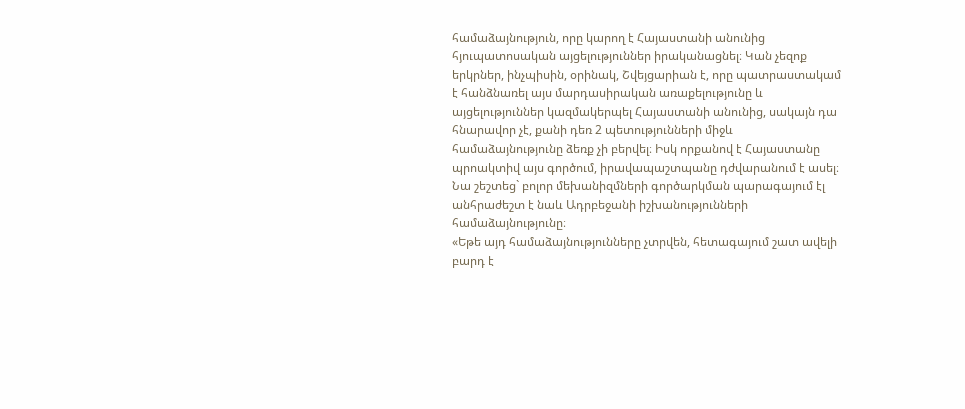համաձայնություն, որը կարող է Հայաստանի անունից հյուպատոսական այցելություններ իրականացնել։ Կան չեզոք երկրներ, ինչպիսին, օրինակ, Շվեյցարիան է, որը պատրաստակամ է հանձնառել այս մարդասիրական առաքելությունը և այցելություններ կազմակերպել Հայաստանի անունից, սակայն դա հնարավոր չէ, քանի դեռ 2 պետությունների միջև համաձայնությունը ձեռք չի բերվել։ Իսկ որքանով է Հայաստանը պրոակտիվ այս գործում, իրավապաշտպանը դժվարանում է ասել։
Նա շեշտեց` բոլոր մեխանիզմների գործարկման պարագայում էլ անհրաժեշտ է նաև Ադրբեջանի իշխանությունների համաձայնությունը։
«Եթե այդ համաձայնությունները չտրվեն, հետագայում շատ ավելի բարդ է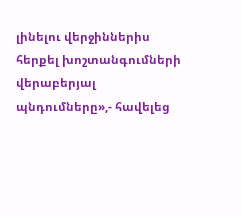լինելու վերջիններիս հերքել խոշտանգումների վերաբերյալ պնդումները»,- հավելեց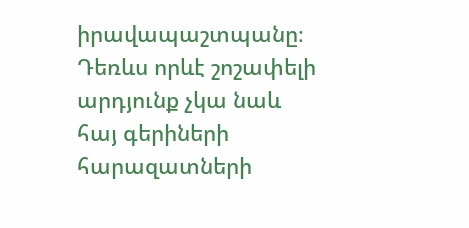իրավապաշտպանը։
Դեռևս որևէ շոշափելի արդյունք չկա նաև հայ գերիների հարազատների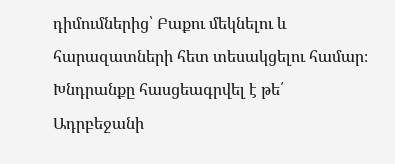դիմումներից՝ Բաքու մեկնելու և հարազատների հետ տեսակցելու համար։ Խնդրանքը հասցեագրվել է թե՛ Ադրբեջանի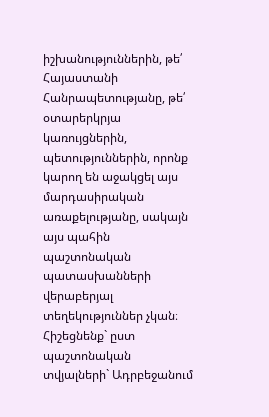իշխանություններին, թե՛ Հայաստանի Հանրապետությանը, թե՛ օտարերկրյա կառույցներին, պետություններին, որոնք կարող են աջակցել այս մարդասիրական առաքելությանը, սակայն այս պահին պաշտոնական պատասխանների վերաբերյալ տեղեկություններ չկան։
Հիշեցնենք` ըստ պաշտոնական տվյալների` Ադրբեջանում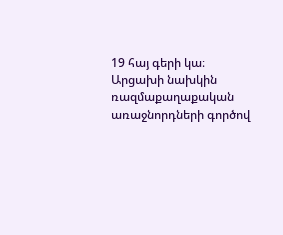19 հայ գերի կա։ Արցախի նախկին ռազմաքաղաքական առաջնորդների գործով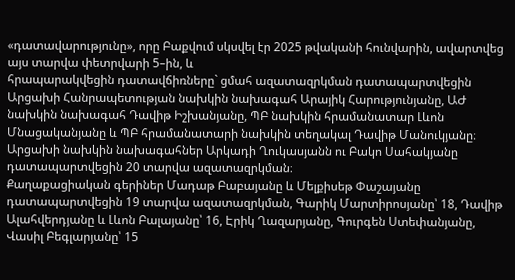«դատավարությունը», որը Բաքվում սկսվել էր 2025 թվականի հունվարին, ավարտվեց այս տարվա փետրվարի 5–ին, և
հրապարակվեցին դատավճիռները` ցմահ ազատազրկման դատապարտվեցին Արցախի Հանրապետության նախկին նախագահ Արայիկ Հարությունյանը, ԱԺ նախկին նախագահ Դավիթ Իշխանյանը, ՊԲ նախկին հրամանատար Լևոն Մնացականյանը և ՊԲ հրամանատարի նախկին տեղակալ Դավիթ Մանուկյանը։ Արցախի նախկին նախագահներ Արկադի Ղուկասյանն ու Բակո Սահակյանը դատապարտվեցին 20 տարվա ազատազրկման։
Քաղաքացիական գերիներ Մադաթ Բաբայանը և Մելքիսեթ Փաշայանը
դատապարտվեցին 19 տարվա ազատազրկման, Գարիկ Մարտիրոսյանը՝ 18, Դավիթ Ալահվերդյանը և Լևոն Բալայանը՝ 16, Էրիկ Ղազարյանը, Գուրգեն Ստեփանյանը, Վասիլ Բեգլարյանը՝ 15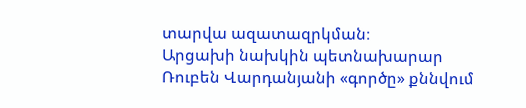տարվա ազատազրկման։
Արցախի նախկին պետնախարար
Ռուբեն Վարդանյանի «գործը» քննվում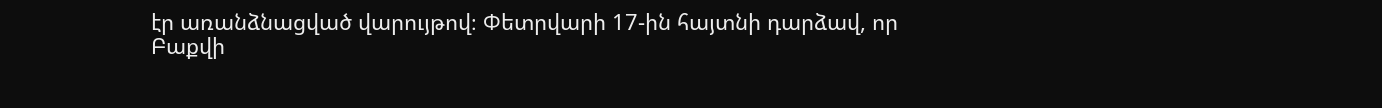էր առանձնացված վարույթով։ Փետրվարի 17-ին հայտնի դարձավ, որ
Բաքվի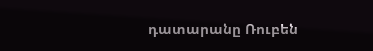դատարանը Ռուբեն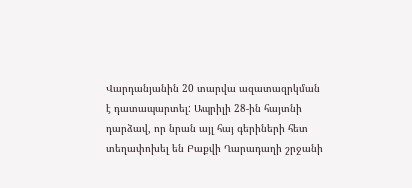Վարդանյանին 20 տարվա ազատազրկման է դատապարտել: Ապրիլի 28-ին հայտնի դարձավ, որ նրան այլ հայ գերիների հետ
տեղափոխել են Բաքվի Ղարադաղի շրջանի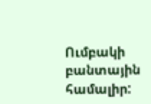Ումբակի բանտային համալիր: